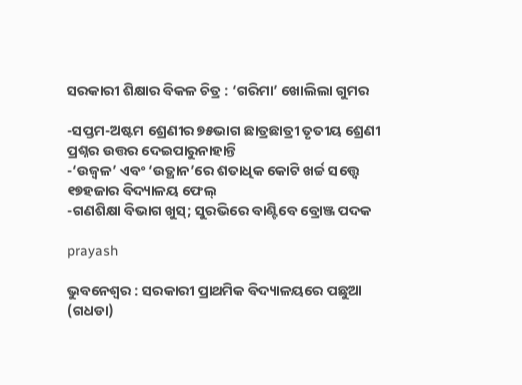ସରକାରୀ ଶିକ୍ଷାର ବିକଳ ଚିତ୍ର : ‘ଗରିମା’ ଖୋଲିଲା ଗୁମର

-ସପ୍ତମ-ଅଷ୍ଟମ ଶ୍ରେଣୀର ୭୫ଭାଗ ଛାତ୍ରଛାତ୍ରୀ ତୃତୀୟ ଶ୍ରେଣୀ ପ୍ରଶ୍ନର ଉତ୍ତର ଦେଇପାରୁନାହାନ୍ତି
-‘ଉଜ୍ବଳ’ ଏବଂ ‘ଉତ୍ଥାନ’ରେ ଶତାଧିକ କୋଟି ଖର୍ଚ୍ଚ ସତ୍ତ୍ବେ ୧୭ହଜାର ବିଦ୍ୟାଳୟ ଫେଲ୍‌
-ଗଣଶିକ୍ଷା ବିଭାଗ ଖୁସ୍; ସୁରଭିରେ ବାଣ୍ଟିବେ ବ୍ରୋଞ୍ଜ ପଦକ

prayash

ଭୁବନେଶ୍ୱର : ସରକାରୀ ପ୍ରାଥମିକ ବିଦ୍ୟାଳୟରେ ପଛୁଆ (ଗଧଡା)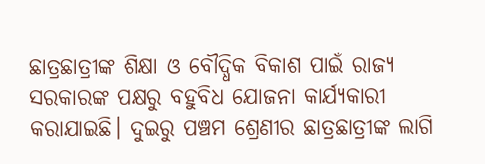ଛାତ୍ରଛାତ୍ରୀଙ୍କ ଶିକ୍ଷା ଓ ବୌଦ୍ଧିକ ବିକାଶ ପାଇଁ ରାଜ୍ୟ ସରକାରଙ୍କ ପକ୍ଷରୁ ବହୁବିଧ ଯୋଜନା କାର୍ଯ୍ୟକାରୀ କରାଯାଇଛି। ଦୁଇରୁ ପଞ୍ଚମ ଶ୍ରେଣୀର ଛାତ୍ରଛାତ୍ରୀଙ୍କ ଲାଗି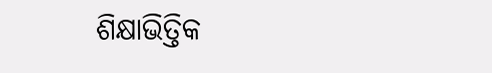ଶିକ୍ଷାଭିତ୍ତିକ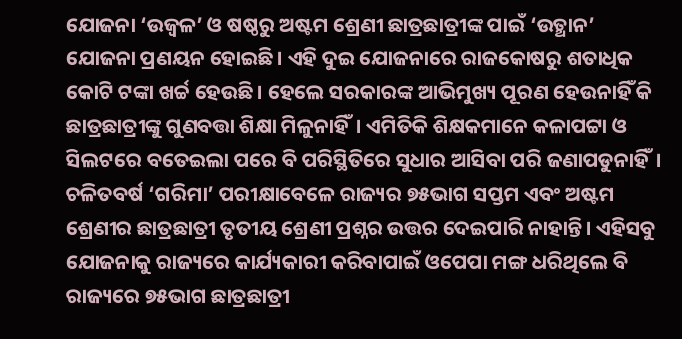ଯୋଜନା ‘ଉଜ୍ବଳ’ ଓ ଷଷ୍ଠରୁ ଅଷ୍ଟମ ଶ୍ରେଣୀ ଛାତ୍ରଛାତ୍ରୀଙ୍କ ପାଇଁ ‘ଉତ୍ଥାନ’ ଯୋଜନା ପ୍ରଣୟନ ହୋଇଛି। ଏହି ଦୁଇ ଯୋଜନାରେ ରାଜକୋଷରୁ ଶତାଧିକ କୋଟି ଟଙ୍କା ଖର୍ଚ୍ଚ ହେଉଛି। ହେଲେ ସରକାରଙ୍କ ଆଭିମୁଖ୍ୟ ପୂରଣ ହେଉନାହିଁ କି ଛାତ୍ରଛାତ୍ରୀଙ୍କୁ ଗୁଣବତ୍ତା ଶିକ୍ଷା ମିଳୁନାହିଁ। ଏମିତିକି ଶିକ୍ଷକମାନେ କଳାପଟ୍ଟା ଓ ସିଲଟରେ ବତେଇଲା ପରେ ବି ପରିସ୍ଥିତିରେ ସୁଧାର ଆସିବା ପରି ଜଣାପଡୁନାହିଁ।
ଚଳିତବର୍ଷ ‘ଗରିମା’ ପରୀକ୍ଷାବେଳେ ରାଜ୍ୟର ୭୫ଭାଗ ସପ୍ତମ ଏବଂ ଅଷ୍ଟମ ଶ୍ରେଣୀର ଛାତ୍ରଛାତ୍ରୀ ତୃତୀୟ ଶ୍ରେଣୀ ପ୍ରଶ୍ନର ଉତ୍ତର ଦେଇପାରି ନାହାନ୍ତି। ଏହିସବୁ ଯୋଜନାକୁ ରାଜ୍ୟରେ କାର୍ଯ୍ୟକାରୀ କରିବାପାଇଁ ଓପେପା ମଙ୍ଗ ଧରିଥିଲେ ବି ରାଜ୍ୟରେ ୭୫ଭାଗ ଛାତ୍ରଛାତ୍ରୀ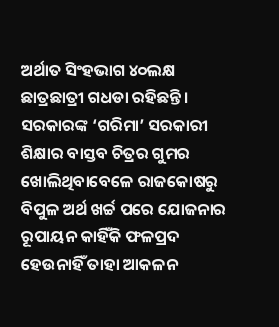ଅର୍ଥାତ ସିଂହଭାଗ ୪୦ଲକ୍ଷ ଛାତ୍ରଛାତ୍ରୀ ଗଧଡା ରହିଛନ୍ତି।
ସରକାରଙ୍କ ‘ଗରିମା’ ସରକାରୀ ଶିକ୍ଷାର ବାସ୍ତବ ଚିତ୍ରର ଗୁମର ଖୋଲିଥିବାବେଳେ ରାଜକୋଷରୁ ବିପୁଳ ଅର୍ଥ ଖର୍ଚ୍ଚ ପରେ ଯୋଜନାର ରୂପାୟନ କାହିଁକି ଫଳପ୍ରଦ ହେଉନାହିଁ ତାହା ଆକଳନ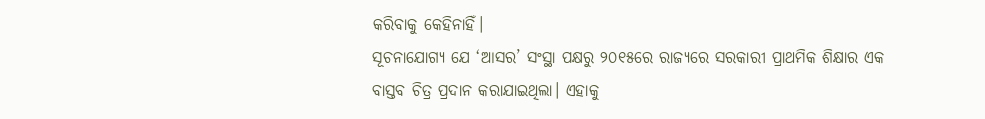କରିବାକୁ କେହିନାହିଁ।
ସୂଚନାଯୋଗ୍ୟ ଯେ ‘ଆସର’ ସଂସ୍ଥା ପକ୍ଷରୁ ୨୦୧୫ରେ ରାଜ୍ୟରେ ସରକାରୀ ପ୍ରାଥମିକ ଶିକ୍ଷାର ଏକ ବାସ୍ତବ ଚିତ୍ର ପ୍ରଦାନ କରାଯାଇଥିଲା। ଏହାକୁ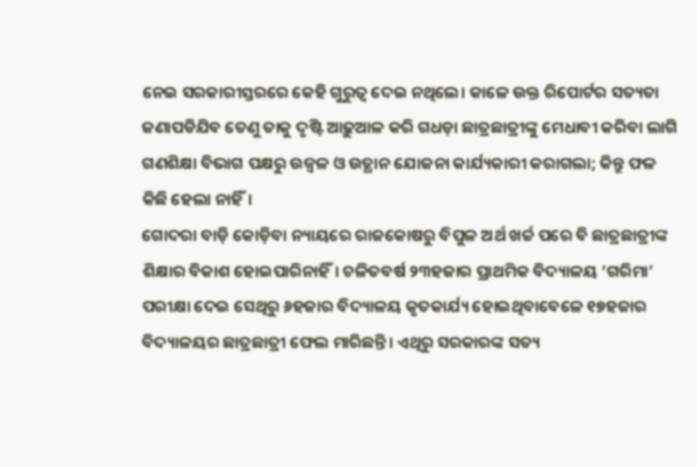ନେଇ ସରକାରୀସ୍ତରରେ କେହି ଗୁରୁତ୍ବ ଦେଇ ନଥିଲେ। କାଳେ ଉକ୍ତ ରିପୋର୍ଟର ସତ୍ୟତା ଜଣାପଡିଯିବ ତେଣୁ ତାକୁ ଦୃଷ୍ଟି ଆଢ଼ୁଆଳ କରି ଗଧଡ଼ା ଛାତ୍ରଛାତ୍ରୀଙ୍କୁ ମେଧାବୀ କରିବା ଲାଗି ଗଣଶିକ୍ଷା ବିଭାଗ ପକ୍ଷରୁ ଉଜ୍ବଳ ଓ ଉତ୍ଥାନ ଯୋଜନା କାର୍ଯ୍ୟକାରୀ କରାଗଲା; କିନ୍ତୁ ଫଳ କିଛି ହେଲା ନାହିଁ।
ଗୋଦରା ବାଡ଼ି କୋଡ଼ିବା ନ୍ୟାୟରେ ରାଜକୋଷରୁ ବିପୁଳ ଅର୍ଥ ଖର୍ଚ୍ଚ ପରେ ବି ଛାତ୍ରଛାତ୍ରୀଙ୍କ ଶିକ୍ଷାର ବିକାଶ ହୋଇପାରିନାହିଁ। ଚଳିତବର୍ଷ ୨୩ହଜାର ପ୍ରାଥମିକ ବିଦ୍ୟାଳୟ ‘ଗରିମା’ ପରୀକ୍ଷା ଦେଇ ସେଥିରୁ ୬ହଜାର ବିଦ୍ୟାଳୟ କୃତକାର୍ଯ୍ୟ ହୋଇଥିବାବେଳେ ୧୭ହଜାର ବିଦ୍ୟାଳୟର ଛାତ୍ରଛାତ୍ରୀ ଫେଲ ମାରିଛନ୍ତି। ଏଥିରୁ ସରକାରଙ୍କ ସତ୍ୟ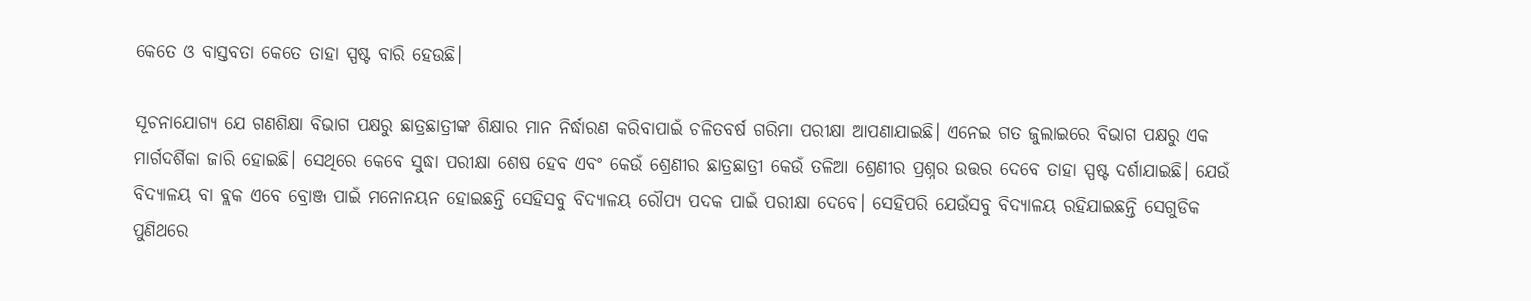କେତେ ଓ ବାସ୍ତବତା କେତେ ତାହା ସ୍ପଷ୍ଟ ବାରି ହେଉଛି।

ସୂଚନାଯୋଗ୍ୟ ଯେ ଗଣଶିକ୍ଷା ବିଭାଗ ପକ୍ଷରୁ ଛାତ୍ରଛାତ୍ରୀଙ୍କ ଶିକ୍ଷାର ମାନ ନିର୍ଦ୍ଧାରଣ କରିବାପାଇଁ ଚଳିତବର୍ଷ ଗରିମା ପରୀକ୍ଷା ଆପଣାଯାଇଛି। ଏନେଇ ଗତ ଜୁଲାଇରେ ବିଭାଗ ପକ୍ଷରୁ ଏକ ମାର୍ଗଦର୍ଶିକା ଜାରି ହୋଇଛି। ସେଥିରେ କେବେ ସୁଦ୍ଧା ପରୀକ୍ଷା ଶେଷ ହେବ ଏବଂ କେଉଁ ଶ୍ରେଣୀର ଛାତ୍ରଛାତ୍ରୀ କେଉଁ ତଳିଆ ଶ୍ରେଣୀର ପ୍ରଶ୍ନର ଉତ୍ତର ଦେବେ ତାହା ସ୍ପଷ୍ଟ ଦର୍ଶାଯାଇଛି। ଯେଉଁ ବିଦ୍ୟାଳୟ ବା ବ୍ଲକ ଏବେ ବ୍ରୋଞ୍ଜ ପାଇଁ ମନୋନୟନ ହୋଇଛନ୍ତି ସେହିସବୁ ବିଦ୍ୟାଳୟ ରୌପ୍ୟ ପଦକ ପାଇଁ ପରୀକ୍ଷା ଦେବେ। ସେହିପରି ଯେଉଁସବୁ ବିଦ୍ୟାଳୟ ରହିଯାଇଛନ୍ତି ସେଗୁଡିକ ପୁଣିଥରେ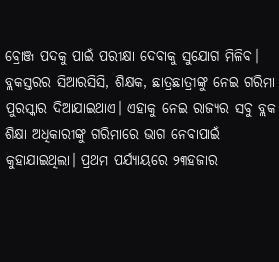ବ୍ରୋଞ୍ଜ ପଦକୁ ପାଇଁ ପରୀକ୍ଷା ଦେବାକୁ ସୁଯୋଗ ମିଳିବ। ବ୍ଲକସ୍ତରର ସିଆରସିସି, ଶିକ୍ଷକ, ଛାତ୍ରଛାତ୍ରୀଙ୍କୁ ନେଇ ଗରିମା ପୁରସ୍କାର ଦିଆଯାଇଥାଏ। ଏହାକୁ ନେଇ ରାଜ୍ୟର ସବୁ ବ୍ଲକ ଶିକ୍ଷା ଅଧିକାରୀଙ୍କୁ ଗରିମାରେ ଭାଗ ନେବାପାଇଁ କୁହାଯାଇଥିଲା। ପ୍ରଥମ ପର୍ଯ୍ୟାୟରେ ୨୩ହଜାର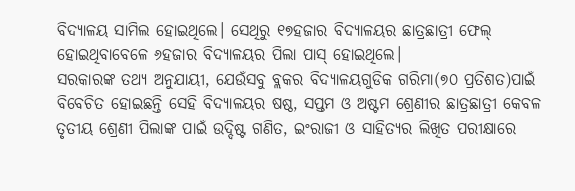ବିଦ୍ୟାଳୟ ସାମିଲ ହୋଇଥିଲେ। ସେଥିରୁ ୧୭ହଜାର ବିଦ୍ୟାଳୟର ଛାତ୍ରଛାତ୍ରୀ ଫେଲ୍‌ ହୋଇଥିବାବେଳେ ୬ହଜାର ବିଦ୍ୟାଳୟର ପିଲା ପାସ୍ ହୋଇଥିଲେ।
ସରକାରଙ୍କ ତଥ୍ୟ ଅନୁଯାୟୀ, ଯେଉଁସବୁ ବ୍ଲକର ବିଦ୍ୟାଳୟଗୁଡିକ ଗରିମା(୭୦ ପ୍ରତିଶତ)ପାଇଁ ବିବେଚିତ ହୋଇଛନ୍ତି ସେହି ବିଦ୍ୟାଳୟର ଷଷ୍ଠ, ସପ୍ତମ ଓ ଅଷ୍ଟମ ଶ୍ରେଣୀର ଛାତ୍ରଛାତ୍ରୀ କେବଳ ତୃତୀୟ ଶ୍ରେଣୀ ପିଲାଙ୍କ ପାଇଁ ଉଦ୍ଦିଷ୍ଟ ଗଣିତ, ଇଂରାଜୀ ଓ ସାହିତ୍ୟର ଲିଖିତ ପରୀକ୍ଷାରେ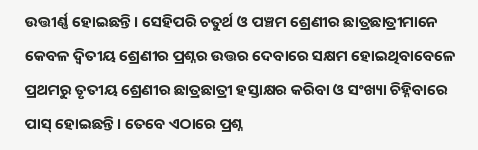ଉତ୍ତୀର୍ଣ୍ଣ ହୋଇଛନ୍ତି। ସେହିପରି ଚତୁର୍ଥ ଓ ପଞ୍ଚମ ଶ୍ରେଣୀର ଛାତ୍ରଛାତ୍ରୀମାନେ କେବଳ ଦ୍ବିତୀୟ ଶ୍ରେଣୀର ପ୍ରଶ୍ନର ଉତ୍ତର ଦେବାରେ ସକ୍ଷମ ହୋଇଥିବାବେଳେ ପ୍ରଥମରୁ ତୃତୀୟ ଶ୍ରେଣୀର ଛାତ୍ରଛାତ୍ରୀ ହସ୍ତାକ୍ଷର କରିବା ଓ ସଂଖ୍ୟା ଚିହ୍ନିବାରେ ପାସ୍ ହୋଇଛନ୍ତି। ତେବେ ଏଠାରେ ପ୍ରଶ୍ନ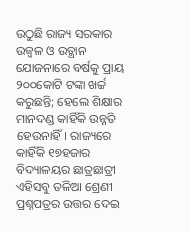ଉଠୁଛି ରାଜ୍ୟ ସରକାର ଉଜ୍ବଳ ଓ ଉତ୍ଥାନ ଯୋଜନାରେ ବର୍ଷକୁ ପ୍ରାୟ ୨୦୦କୋଟି ଟଙ୍କା ଖର୍ଚ୍ଚ କରୁଛନ୍ତି; ହେଲେ ଶିକ୍ଷାର ମାନଦଣ୍ଡ କାହିଁକି ଉନ୍ନତି ହେଉନାହିଁ। ରାଜ୍ୟରେ କାହିଁକି ୧୭ହଜାର ବିଦ୍ୟାଳୟର ଛାତ୍ରଛାତ୍ରୀ ଏହିସବୁ ତଳିଆ ଶ୍ରେଣୀ ପ୍ରଶ୍ନପତ୍ରର ଉତ୍ତର ଦେଇ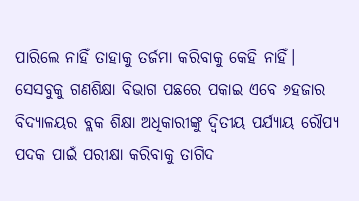ପାରିଲେ ନାହିଁ ତାହାକୁ ତର୍ଜମା କରିବାକୁ କେହି ନାହିଁ। ସେସବୁକୁ ଗଣଶିକ୍ଷା ବିଭାଗ ପଛରେ ପକାଇ ଏବେ ୬ହଜାର ବିଦ୍ୟାଳୟର ବ୍ଲକ ଶିକ୍ଷା ଅଧିକାରୀଙ୍କୁ ଦ୍ବିତୀୟ ପର୍ଯ୍ୟାୟ ରୌପ୍ୟ ପଦକ ପାଇଁ ପରୀକ୍ଷା କରିବାକୁ ତାଗିଦ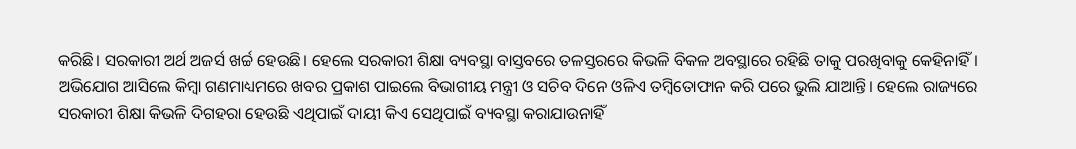କରିଛି। ସରକାରୀ ଅର୍ଥ ଅଜର୍ସ ଖର୍ଚ୍ଚ ହେଉଛି। ହେଲେ ସରକାରୀ ଶିକ୍ଷା ବ୍ୟବସ୍ଥା ବାସ୍ତବରେ ତଳସ୍ତରରେ କିଭଳି ବିକଳ ଅବସ୍ଥାରେ ରହିଛି ତାକୁ ପରଖିବାକୁ କେହିନାହିଁ। ଅଭିଯୋଗ ଆସିଲେ କିମ୍ବା ଗଣମାଧ୍ୟମରେ ଖବର ପ୍ରକାଶ ପାଇଲେ ବିଭାଗୀୟ ମନ୍ତ୍ରୀ ଓ ସଚିବ ଦିନେ ଓଳିଏ ତମ୍ବିତୋଫାନ କରି ପରେ ଭୁଲି ଯାଆନ୍ତି। ହେଲେ ରାଜ୍ୟରେ ସରକାରୀ ଶିକ୍ଷା କିଭଳି ଦିଗହରା ହେଉଛି ଏଥିପାଇଁ ଦାୟୀ କିଏ ସେଥିପାଇଁ ବ୍ୟବସ୍ଥା କରାଯାଉନାହିଁ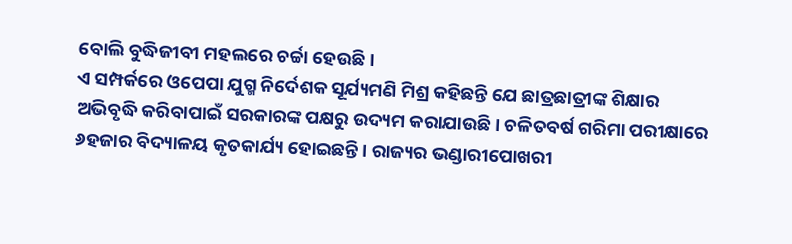ବୋଲି ବୁଦ୍ଧିଜୀବୀ ମହଲରେ ଚର୍ଚ୍ଚା ହେଉଛି।
ଏ ସମ୍ପର୍କରେ ଓପେପା ଯୁଗ୍ମ ନିର୍ଦେଶକ ସୂର୍ଯ୍ୟମଣି ମିଶ୍ର କହିଛନ୍ତି ଯେ ଛାତ୍ରଛାତ୍ରୀଙ୍କ ଶିକ୍ଷାର ଅଭିବୃଦ୍ଧି କରିବାପାଇଁ ସରକାରଙ୍କ ପକ୍ଷରୁ ଉଦ୍ୟମ କରାଯାଉଛି। ଚଳିତବର୍ଷ ଗରିମା ପରୀକ୍ଷାରେ ୬ହଜାର ବିଦ୍ୟାଳୟ କୃତକାର୍ଯ୍ୟ ହୋଇଛନ୍ତି। ରାଜ୍ୟର ଭଣ୍ଡାରୀପୋଖରୀ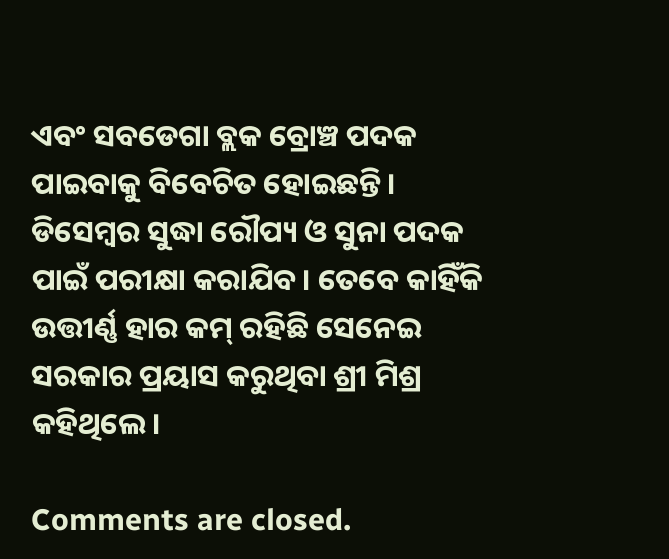ଏବଂ ସବଡେଗା ବ୍ଲକ ବ୍ରୋଞ୍ଚ ପଦକ ପାଇବାକୁ ବିବେଚିତ ହୋଇଛନ୍ତି। ଡିସେମ୍ବର ସୁଦ୍ଧା ରୌପ୍ୟ ଓ ସୁନା ପଦକ ପାଇଁ ପରୀକ୍ଷା କରାଯିବ। ତେବେ କାହିଁକି ଉତ୍ତୀର୍ଣ୍ଣ ହାର କମ୍ ରହିଛି ସେନେଇ ସରକାର ପ୍ରୟାସ କରୁଥିବା ଶ୍ରୀ ମିଶ୍ର କହିଥିଲେ।

Comments are closed.